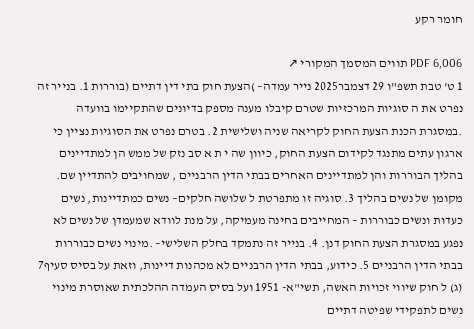חומר רקע

PDF 6,006 תווים המסמך המקורי ↗
1 ט' טבת תשפ"ו 29 דצמבר2025 נייר עמדה– )הצעת חוק בתי דין דתיים (בוררות 1. בנייר זה נפרט את ה סוגיות המרכזיות שטרם קיבלו מענה מספק בדיונים שהתקיימו בוועדה .במסגרת הכנת הצעת החוק לקריאה שניה ושלישית 2. בטרם נפרט את הסוגיות נציין כי ארגון עתים מתנגד לקידום הצעת החוק, כיוון שה י ת א סב נזק של ממש הן למתדיינים בהליך הבוררות והן למתדיינים האחרים בבתי הדין הרבניים , שמחויבים להתדיין שם. מקומן של נשים בהליך 3. סוגיה זו מתפרטת ל שלושה חלקים– נשים כמתדיינות, נשים כעדות ונשים כבוררות – המחייבים בחינה מעמיקה, על מנת לוודא שמעמדן של נשים לא נפגע במסגרת הצעת החוק דנן. 4. בנייר זה נתמקד בחלק השלישי– .מינוי נשים כבוררות בבתי הדין הרבניים 5. כידוע, בבתי הדין הרבניים לא מכהנות דיינות, וזאת על בסיס סעיף7 (ג) ל חוק שיווי זכויות האשה, תשי"א- 1951 ועל בסיס העמדה ההלכתית שאוסרת מינוי נשים לתפקידי שפיטה דתיים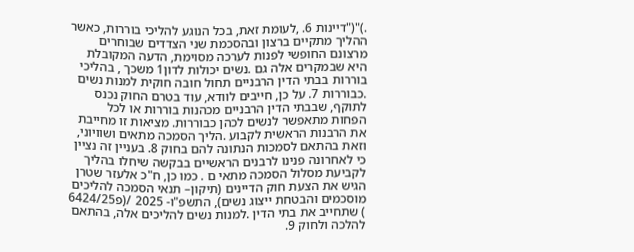.)"("דיינות 6. ,לעומת זאת, בכל הנוגע להליכי בוררות, כאשר ההליך מתקיים ברצון ובהסכמת שני הצדדים שבוחרים מרצונם החופשי לפנות לערכה מסוימת, הדעה המקובלת היא שבמקרים אלה גם .נשים יכולות לדון1 משכך , בהליכי בוררות בבתי הדין הרבניים תחול חובה חוקית למנות נשים .כבוררות 7. על כן, חייבים לוודא, עוד בטרם החוק נכנס לתוקף, שבבתי הדין הרבניים מכהנות בוררות או לכל הפחות מתאפשר לנשים לכהן כבוררות. מציאות זו מחייבת את הרבנות הראשית לקבוע .הליך הסמכה מתאים ושוויוני, וזאת בהתאם לסמכות הנתונה להם בחוק 8. בעניין זה נציין כי לאחרונה פנינו לרבנים הראשיים בבקשה שיחלו בהליך לקביעת מסלול הסמכה מתאי ם . כמו כן, ח"כ אלעזר שטרן הגיש את הצעת חוק הדיינים (תיקון– תנאי הסמכה להליכים מוסכמים והבטחת ייצוג נשים), התשפ"ו- 2025 /(פ6424/25 ) שתחייב את בתי הדין .למנות נשים להליכים אלה, בהתאם להלכה ולחוק 9.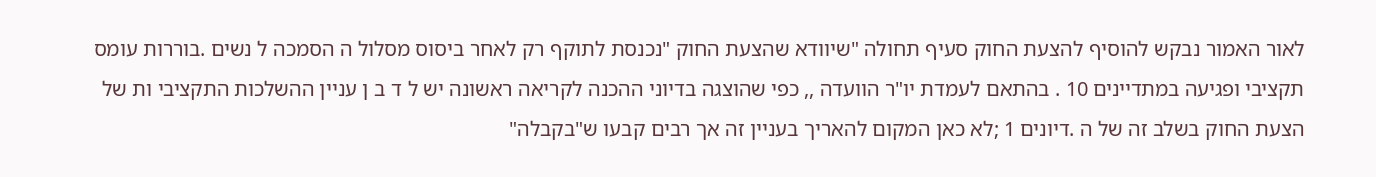לאור האמור נבקש להוסיף להצעת החוק סעיף תחולה "שיוודא שהצעת החוק "נכנסת לתוקף רק לאחר ביסוס מסלול ה הסמכה ל נשים .בוררות עומס תקציבי ופגיעה במתדיינים 10 . בהתאם לעמדת יו"ר הוועדה ,, כפי שהוצגה בדיוני ההכנה לקריאה ראשונה יש ל ד ב ן עניין ההשלכות התקציבי ות של הצעת החוק בשלב זה של ה .דיונים 1 ;לא כאן המקום להאריך בעניין זה אך רבים קבעו ש"בקבלה"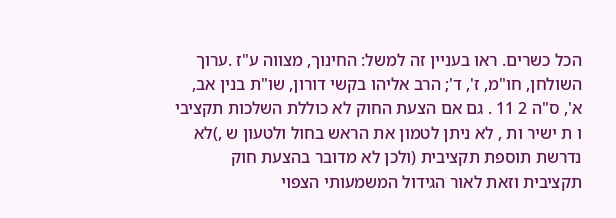הכל כשרים. ראו בעניין זה למשל: החינוך, מצווה ע"ז .ערוך השולחן, חו"מ, ז', ד'; הרב אליהו בקשי דורון, שו"ת בנין אב, א', ס"ה 2 11 . גם אם הצעת החוק לא כוללת השלכות תקציבי ו ת ישיר ות , לא ניתן לטמון את הראש בחול ולטעון ש ,)לא נדרשת תוספת תקציבית (ולכן לא מדובר בהצעת חוק תקציבית וזאת לאור הגידול המשמעותי הצפוי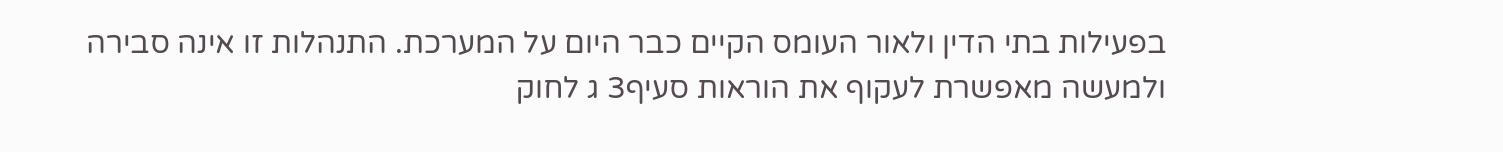בפעילות בתי הדין ולאור העומס הקיים כבר היום על המערכת. התנהלות זו אינה סבירה ולמעשה מאפשרת לעקוף את הוראות סעיף3 ג לחוק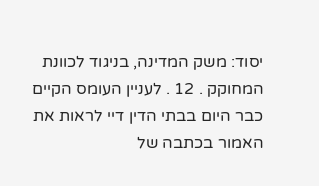יסוד: משק המדינה, בניגוד לכוונת המחוקק . 12 . לעניין העומס הקיים כבר היום בבתי הדין דיי לראות את האמור בכתבה של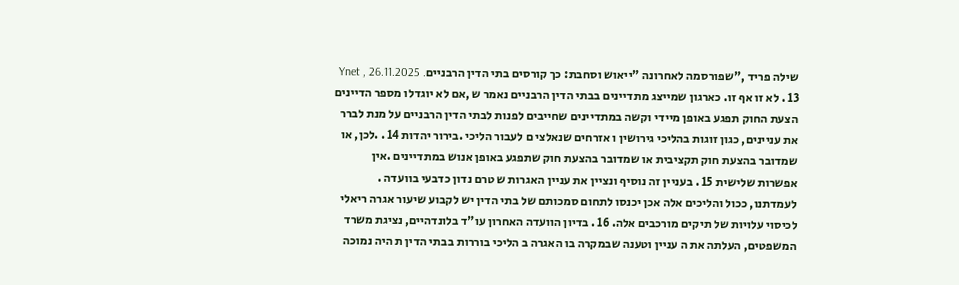שילה פריד ,"שפורסמה לאחרונה "ייאוש וסחבת: כך קורסים בתי הדין הרבנייםYnet , 26.11.2025 . 13 . לא זו אף זו. כארגון שמייצג מתדיינים בבתי הדין הרבניים נאמר ש ,אם לא יוגדלו מספר הדיינים הצעת החוק תפגע באופן מיידי וקשה במתדיינים שחייבים לפנות לבתי הדין הרבניים על מנת לברר את עניינים, כגון זוגות בהליכי גירושין ו אזרחים שנאלצי ם לעבור הליכי .בירור יהדות 14 . .לכן, או שמדובר בהצעת חוק תקציבית או שמדובר בהצעת חוק שתפגע באופן אנוש במתדיינים .אין אפשרות שלישית 15 . בעניין זה נוסיף ונציין את עניין האגרות ש טרם נדון כדבעי בוועדה . לעמדתנו, ככול והליכים אלה אכן יכנסו לתחום סמכותם של בתי הדין יש לקבוע שיעור אגרה ריאלי לכיסוי עלויות של תיקים מורכבים אלה. 16 . בדיון הוועדה האחרון עו"ד בלונדהיים, נציגת משרד המשפטים, העלתה את ה עניין וטענה שבמקרה בו האגרה ב הליכי בוררות בבתי הדין ת היה נמוכה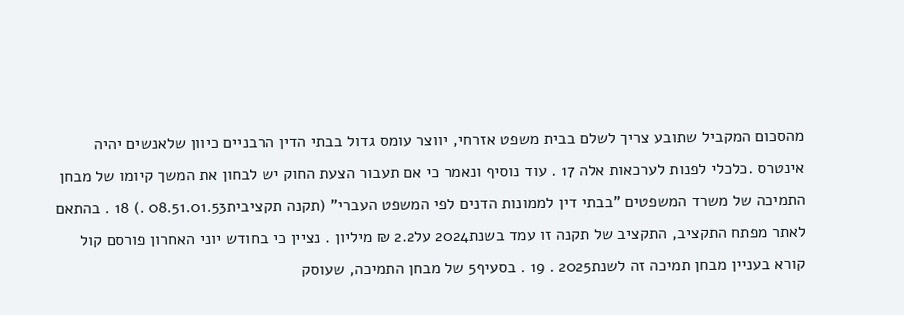מהסכום המקביל שתובע צריך לשלם בבית משפט אזרחי, יווצר עומס גדול בבתי הדין הרבניים כיוון שלאנשים יהיה אינטרס .כלכלי לפנות לערכאות אלה 17 . עוד נוסיף ונאמר כי אם תעבור הצעת החוק יש לבחון את המשך קיומו של מבחן התמיכה של משרד המשפטים "בבתי דין לממונות הדנים לפי המשפט העברי" (תקנה תקציבית08.51.01.53 .) 18 . בהתאם לאתר מפתח התקציב, התקציב של תקנה זו עמד בשנת2024 על2.2 ₪ מיליון . נציין כי בחודש יוני האחרון פורסם קול קורא בעניין מבחן תמיכה זה לשנת2025 . 19 . בסעיף5 של מבחן התמיכה, שעוסק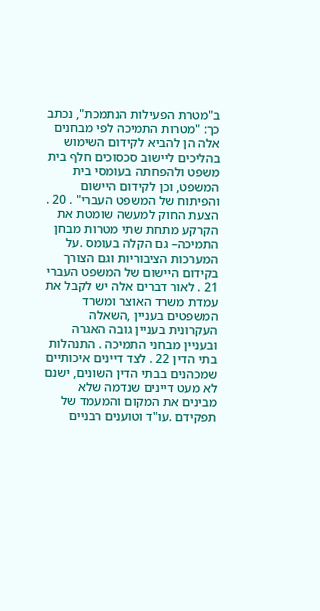ב"מטרת הפעילות הנתמכת", נכתב כך: "מטרות התמיכה לפי מבחנים אלה הן להביא לקידום השימוש בהליכים ליישוב סכסוכים חלף בית משפט ולהפחתה בעומסי בית המשפט, וכן לקידום היישום והפיתוח של המשפט העברי" . 20 . הצעת החוק למעשה שומטת את הקרקע מתחת שתי מטרות מבחן התמיכה– גם הקלה בעומס .על המערכות הציבוריות וגם הצורך בקידום היישום של המשפט העברי 21 . לאור דברים אלה יש לקבל את עמדת משרד האוצר ומשרד המשפטים בעניין ,השאלה העקרונית בעניין גובה האגרה ובעניין מבחני התמיכה . התנהלות בתי הדין 22 . לצד דיינים איכותיים שמכהנים בבתי הדין השונים, ישנם לא מעט דיינים שנדמה שלא מבינים את המקום והמעמד של תפקידם .עו"ד וטוענים רבניים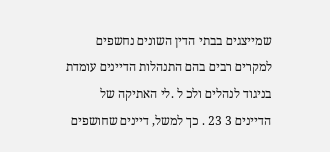שמייצגים בבתי הדין השונים נחשפים למקרים רבים בהם התנהלות הדיינים עומדת בניגוד לנהלים ולכ ל .לי האתיקה של הדיינים 3 23 . כך למשל, דיינים שחושפים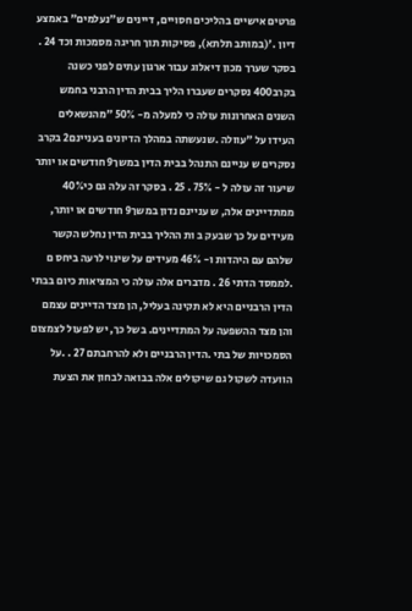פרטים אישיים בהליכים חסויים, דיינים ש"נעלמים" באמצע דיון .'(במותב תלתא), פסיקות תוך חריגה מסמכות וכד 24 . בסקר שערך מכון דיאלוג עבור ארגון עתים לפני כשנה בקרב400 נסקרים שעברו הליך בבית הדין הרבני בחמש השנים האחרונות עולה כי למעלה מ- 50% "מהנשאלים העידו על "עוולה .שנעשתה במהלך הדיונים בעניינם2 בקרב נסקרים ש עניינם התנהל בבית הדין במשך9 חודשים או יותר שיעור זה עולה ל - 75% . 25 . בסקר זה עלה גם כי40% ממתדיינים אלה, ש עניינם נדון במשך9 חודשים או יותר, מעידים על כך שבעק ב ות ההליך בבית הדין נחלש הקשר שלהם עם היהדות ו- 46% מעידים על שינוי לרעה ביחס ם .לממסד הדתי 26 . מדברים אלה עולה כי המציאות כיום בבתי הדין הרבניים היא לא תקינה בעליל, הן מצד הדיינים עצמם והן מצד ההשפעה על המתדיינים. בשל כך, יש לפעול לצמצום הסמכויות של בתי .הדין הרבניים ולא להרחבתם 27 . .על הוועדה לשקול גם שיקולים אלה בבואה לבחון את הצעת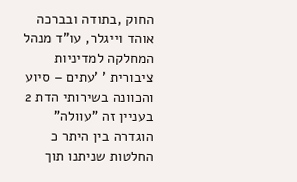החוק ,בתודה ובברכה אוהד וייגלר, עו"ד מנהל המחלקה למדיניות ציבורית ' 'עתים – סיוע והכוונה בשירותי הדת 2 בעניין זה "עוולה" הוגדרה בין היתר כ החלטות שניתנו תוך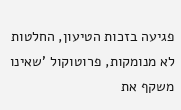פגיעה בזכות הטיעון, החלטות לא מנומקות, פרוטוקול 'שאינו משקף את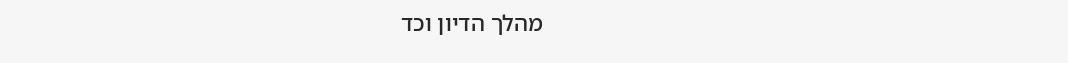מהלך הדיון וכד